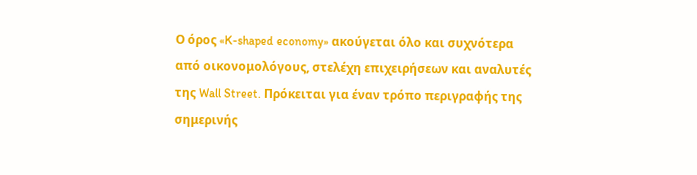Ο όρος «K-shaped economy» ακούγεται όλο και συχνότερα από οικονομολόγους, στελέχη επιχειρήσεων και αναλυτές της Wall Street. Πρόκειται για έναν τρόπο περιγραφής της σημερινής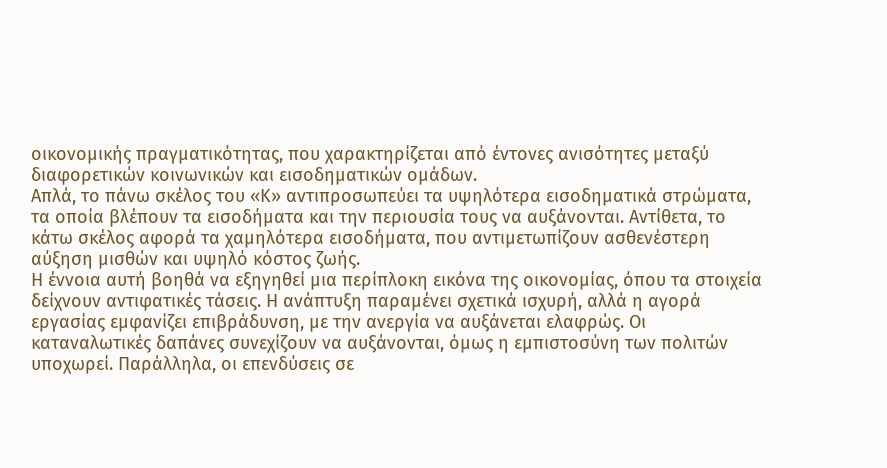οικονομικής πραγματικότητας, που χαρακτηρίζεται από έντονες ανισότητες μεταξύ διαφορετικών κοινωνικών και εισοδηματικών ομάδων.
Απλά, το πάνω σκέλος του «Κ» αντιπροσωπεύει τα υψηλότερα εισοδηματικά στρώματα, τα οποία βλέπουν τα εισοδήματα και την περιουσία τους να αυξάνονται. Αντίθετα, το κάτω σκέλος αφορά τα χαμηλότερα εισοδήματα, που αντιμετωπίζουν ασθενέστερη αύξηση μισθών και υψηλό κόστος ζωής.
Η έννοια αυτή βοηθά να εξηγηθεί μια περίπλοκη εικόνα της οικονομίας, όπου τα στοιχεία δείχνουν αντιφατικές τάσεις. Η ανάπτυξη παραμένει σχετικά ισχυρή, αλλά η αγορά εργασίας εμφανίζει επιβράδυνση, με την ανεργία να αυξάνεται ελαφρώς. Οι καταναλωτικές δαπάνες συνεχίζουν να αυξάνονται, όμως η εμπιστοσύνη των πολιτών υποχωρεί. Παράλληλα, οι επενδύσεις σε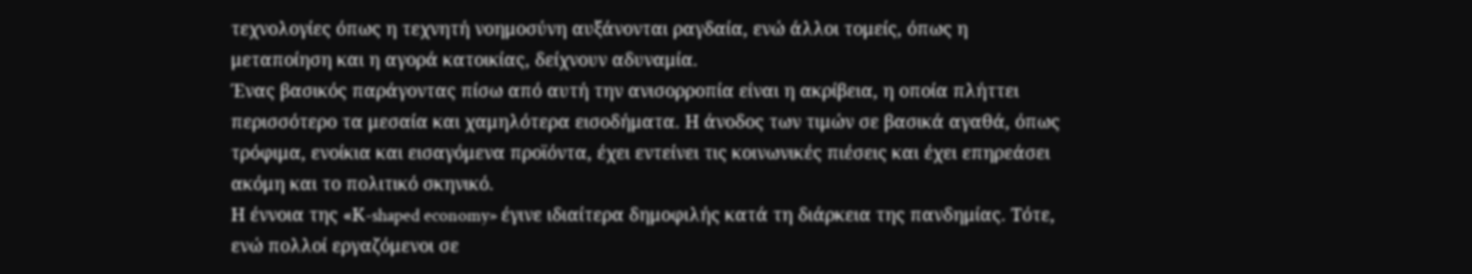τεχνολογίες όπως η τεχνητή νοημοσύνη αυξάνονται ραγδαία, ενώ άλλοι τομείς, όπως η μεταποίηση και η αγορά κατοικίας, δείχνουν αδυναμία.
Ένας βασικός παράγοντας πίσω από αυτή την ανισορροπία είναι η ακρίβεια, η οποία πλήττει περισσότερο τα μεσαία και χαμηλότερα εισοδήματα. Η άνοδος των τιμών σε βασικά αγαθά, όπως τρόφιμα, ενοίκια και εισαγόμενα προϊόντα, έχει εντείνει τις κοινωνικές πιέσεις και έχει επηρεάσει ακόμη και το πολιτικό σκηνικό.
Η έννοια της «Κ-shaped economy» έγινε ιδιαίτερα δημοφιλής κατά τη διάρκεια της πανδημίας. Τότε, ενώ πολλοί εργαζόμενοι σε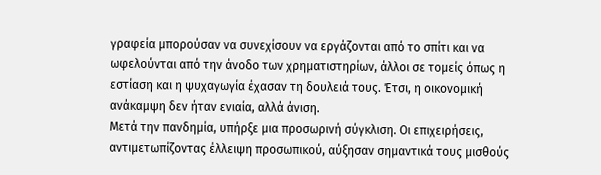γραφεία μπορούσαν να συνεχίσουν να εργάζονται από το σπίτι και να ωφελούνται από την άνοδο των χρηματιστηρίων, άλλοι σε τομείς όπως η εστίαση και η ψυχαγωγία έχασαν τη δουλειά τους. Έτσι, η οικονομική ανάκαμψη δεν ήταν ενιαία, αλλά άνιση.
Μετά την πανδημία, υπήρξε μια προσωρινή σύγκλιση. Οι επιχειρήσεις, αντιμετωπίζοντας έλλειψη προσωπικού, αύξησαν σημαντικά τους μισθούς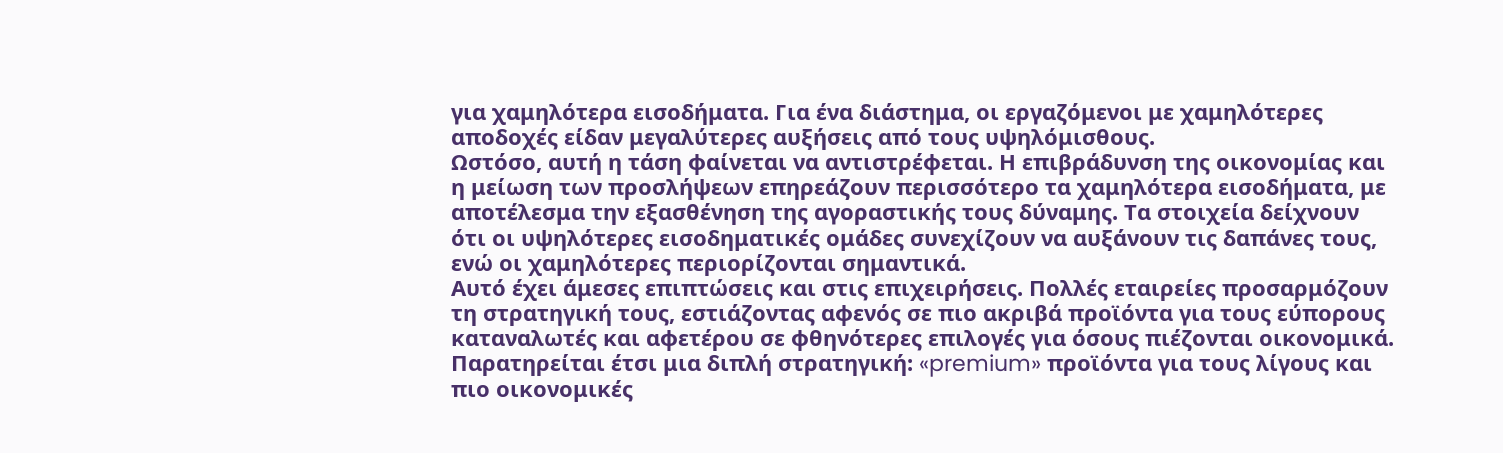για χαμηλότερα εισοδήματα. Για ένα διάστημα, οι εργαζόμενοι με χαμηλότερες αποδοχές είδαν μεγαλύτερες αυξήσεις από τους υψηλόμισθους.
Ωστόσο, αυτή η τάση φαίνεται να αντιστρέφεται. Η επιβράδυνση της οικονομίας και η μείωση των προσλήψεων επηρεάζουν περισσότερο τα χαμηλότερα εισοδήματα, με αποτέλεσμα την εξασθένηση της αγοραστικής τους δύναμης. Τα στοιχεία δείχνουν ότι οι υψηλότερες εισοδηματικές ομάδες συνεχίζουν να αυξάνουν τις δαπάνες τους, ενώ οι χαμηλότερες περιορίζονται σημαντικά.
Αυτό έχει άμεσες επιπτώσεις και στις επιχειρήσεις. Πολλές εταιρείες προσαρμόζουν τη στρατηγική τους, εστιάζοντας αφενός σε πιο ακριβά προϊόντα για τους εύπορους καταναλωτές και αφετέρου σε φθηνότερες επιλογές για όσους πιέζονται οικονομικά. Παρατηρείται έτσι μια διπλή στρατηγική: «premium» προϊόντα για τους λίγους και πιο οικονομικές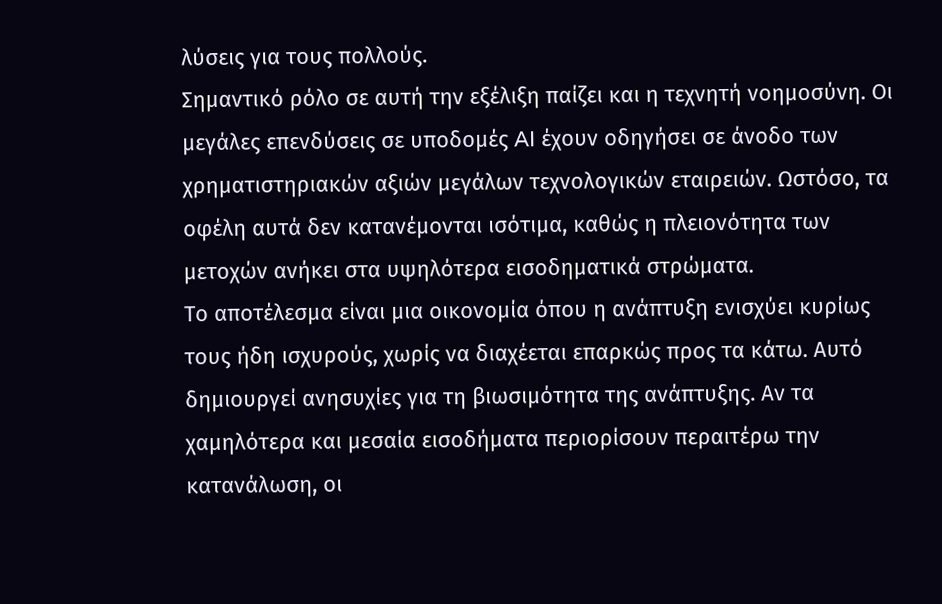λύσεις για τους πολλούς.
Σημαντικό ρόλο σε αυτή την εξέλιξη παίζει και η τεχνητή νοημοσύνη. Οι μεγάλες επενδύσεις σε υποδομές AI έχουν οδηγήσει σε άνοδο των χρηματιστηριακών αξιών μεγάλων τεχνολογικών εταιρειών. Ωστόσο, τα οφέλη αυτά δεν κατανέμονται ισότιμα, καθώς η πλειονότητα των μετοχών ανήκει στα υψηλότερα εισοδηματικά στρώματα.
Το αποτέλεσμα είναι μια οικονομία όπου η ανάπτυξη ενισχύει κυρίως τους ήδη ισχυρούς, χωρίς να διαχέεται επαρκώς προς τα κάτω. Αυτό δημιουργεί ανησυχίες για τη βιωσιμότητα της ανάπτυξης. Αν τα χαμηλότερα και μεσαία εισοδήματα περιορίσουν περαιτέρω την κατανάλωση, οι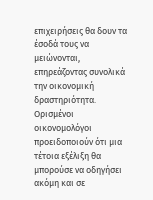επιχειρήσεις θα δουν τα έσοδά τους να μειώνονται, επηρεάζοντας συνολικά την οικονομική δραστηριότητα.
Ορισμένοι οικονομολόγοι προειδοποιούν ότι μια τέτοια εξέλιξη θα μπορούσε να οδηγήσει ακόμη και σε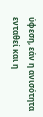ύφεση, εάν η ανισότητα ενταθεί και η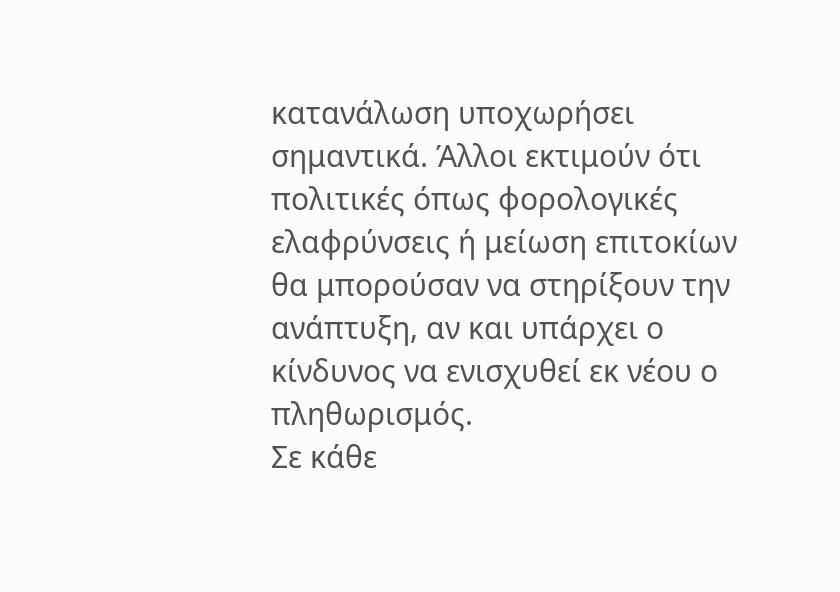κατανάλωση υποχωρήσει σημαντικά. Άλλοι εκτιμούν ότι πολιτικές όπως φορολογικές ελαφρύνσεις ή μείωση επιτοκίων θα μπορούσαν να στηρίξουν την ανάπτυξη, αν και υπάρχει ο κίνδυνος να ενισχυθεί εκ νέου ο πληθωρισμός.
Σε κάθε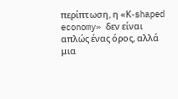περίπτωση, η «Κ-shaped economy» δεν είναι απλώς ένας όρος, αλλά μια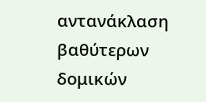αντανάκλαση βαθύτερων δομικών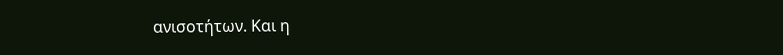ανισοτήτων. Και η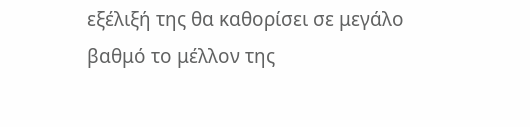εξέλιξή της θα καθορίσει σε μεγάλο βαθμό το μέλλον της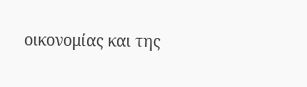οικονομίας και της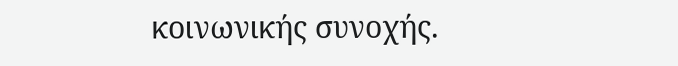κοινωνικής συνοχής.